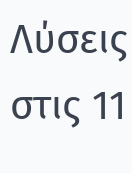Λύσεις στις 11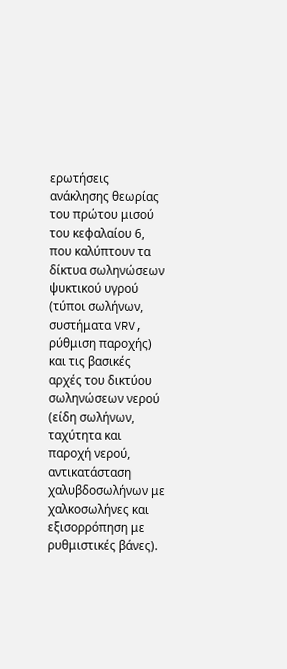ερωτήσεις ανάκλησης θεωρίας του πρώτου μισού του κεφαλαίου 6, που καλύπτουν τα δίκτυα σωληνώσεων ψυκτικού υγρού (τύποι σωλήνων, συστήματα VRV, ρύθμιση παροχής) και τις βασικές αρχές του δικτύου σωληνώσεων νερού (είδη σωλήνων, ταχύτητα και παροχή νερού, αντικατάσταση χαλυβδοσωλήνων με χαλκοσωλήνες και εξισορρόπηση με ρυθμιστικές βάνες).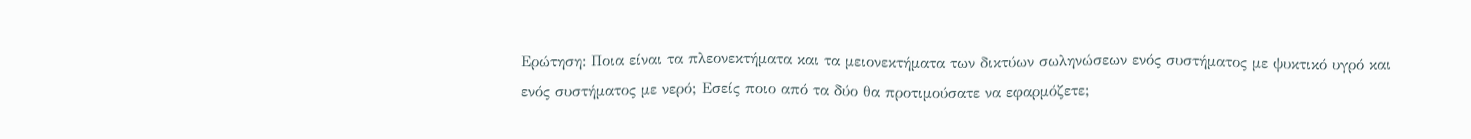Ερώτηση: Ποια είναι τα πλεονεκτήματα και τα μειονεκτήματα των δικτύων σωληνώσεων ενός συστήματος με ψυκτικό υγρό και ενός συστήματος με νερό; Εσείς ποιο από τα δύο θα προτιμούσατε να εφαρμόζετε;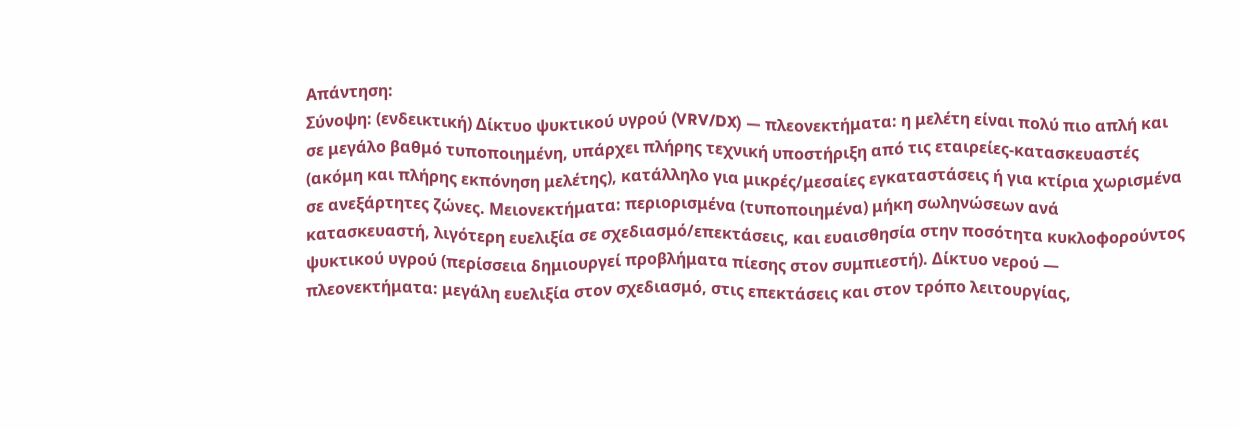Απάντηση:
Σύνοψη: (ενδεικτική) Δίκτυο ψυκτικού υγρού (VRV/DX) — πλεονεκτήματα: η μελέτη είναι πολύ πιο απλή και σε μεγάλο βαθμό τυποποιημένη, υπάρχει πλήρης τεχνική υποστήριξη από τις εταιρείες-κατασκευαστές (ακόμη και πλήρης εκπόνηση μελέτης), κατάλληλο για μικρές/μεσαίες εγκαταστάσεις ή για κτίρια χωρισμένα σε ανεξάρτητες ζώνες. Μειονεκτήματα: περιορισμένα (τυποποιημένα) μήκη σωληνώσεων ανά κατασκευαστή, λιγότερη ευελιξία σε σχεδιασμό/επεκτάσεις, και ευαισθησία στην ποσότητα κυκλοφορούντος ψυκτικού υγρού (περίσσεια δημιουργεί προβλήματα πίεσης στον συμπιεστή). Δίκτυο νερού — πλεονεκτήματα: μεγάλη ευελιξία στον σχεδιασμό, στις επεκτάσεις και στον τρόπο λειτουργίας,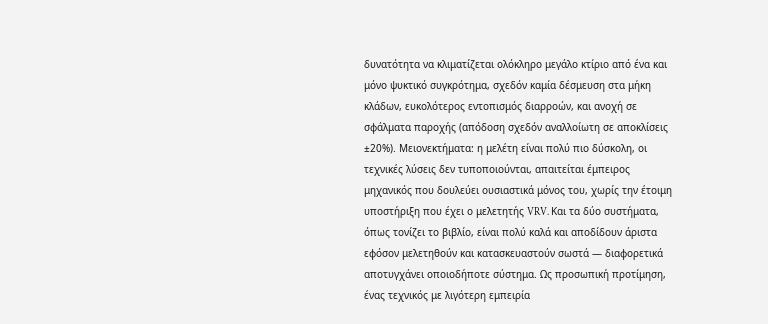δυνατότητα να κλιματίζεται ολόκληρο μεγάλο κτίριο από ένα και μόνο ψυκτικό συγκρότημα, σχεδόν καμία δέσμευση στα μήκη κλάδων, ευκολότερος εντοπισμός διαρροών, και ανοχή σε σφάλματα παροχής (απόδοση σχεδόν αναλλοίωτη σε αποκλίσεις ±20%). Μειονεκτήματα: η μελέτη είναι πολύ πιο δύσκολη, οι τεχνικές λύσεις δεν τυποποιούνται, απαιτείται έμπειρος μηχανικός που δουλεύει ουσιαστικά μόνος του, χωρίς την έτοιμη υποστήριξη που έχει ο μελετητής VRV. Και τα δύο συστήματα, όπως τονίζει το βιβλίο, είναι πολύ καλά και αποδίδουν άριστα εφόσον μελετηθούν και κατασκευαστούν σωστά — διαφορετικά αποτυγχάνει οποιοδήποτε σύστημα. Ως προσωπική προτίμηση, ένας τεχνικός με λιγότερη εμπειρία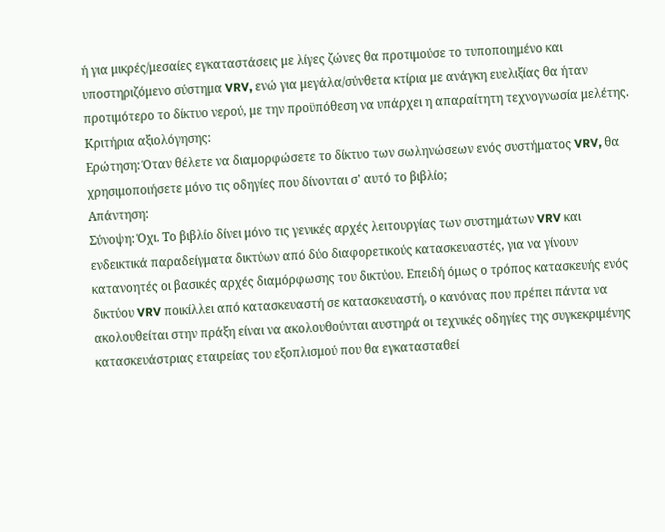ή για μικρές/μεσαίες εγκαταστάσεις με λίγες ζώνες θα προτιμούσε το τυποποιημένο και υποστηριζόμενο σύστημα VRV, ενώ για μεγάλα/σύνθετα κτίρια με ανάγκη ευελιξίας θα ήταν προτιμότερο το δίκτυο νερού, με την προϋπόθεση να υπάρχει η απαραίτητη τεχνογνωσία μελέτης.
Κριτήρια αξιολόγησης:
Ερώτηση: Όταν θέλετε να διαμορφώσετε το δίκτυο των σωληνώσεων ενός συστήματος VRV, θα χρησιμοποιήσετε μόνο τις οδηγίες που δίνονται σ' αυτό το βιβλίο;
Απάντηση:
Σύνοψη: Όχι. Το βιβλίο δίνει μόνο τις γενικές αρχές λειτουργίας των συστημάτων VRV και ενδεικτικά παραδείγματα δικτύων από δύο διαφορετικούς κατασκευαστές, για να γίνουν κατανοητές οι βασικές αρχές διαμόρφωσης του δικτύου. Επειδή όμως ο τρόπος κατασκευής ενός δικτύου VRV ποικίλλει από κατασκευαστή σε κατασκευαστή, ο κανόνας που πρέπει πάντα να ακολουθείται στην πράξη είναι να ακολουθούνται αυστηρά οι τεχνικές οδηγίες της συγκεκριμένης κατασκευάστριας εταιρείας του εξοπλισμού που θα εγκατασταθεί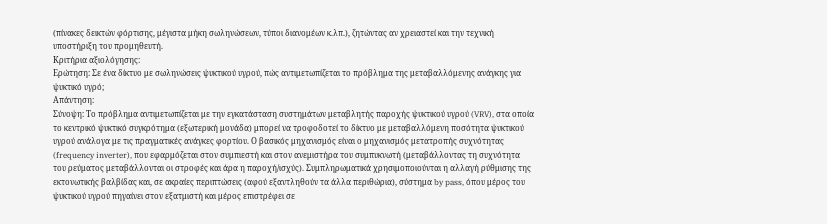(πίνακες δεικτών φόρτισης, μέγιστα μήκη σωληνώσεων, τύποι διανομέων κ.λπ.), ζητώντας αν χρειαστεί και την τεχνική υποστήριξη του προμηθευτή.
Κριτήρια αξιολόγησης:
Ερώτηση: Σε ένα δίκτυο με σωληνώσεις ψυκτικού υγρού, πώς αντιμετωπίζεται το πρόβλημα της μεταβαλλόμενης ανάγκης για ψυκτικό υγρό;
Απάντηση:
Σύνοψη: Το πρόβλημα αντιμετωπίζεται με την εγκατάσταση συστημάτων μεταβλητής παροχής ψυκτικού υγρού (VRV), στα οποία το κεντρικό ψυκτικό συγκρότημα (εξωτερική μονάδα) μπορεί να τροφοδοτεί το δίκτυο με μεταβαλλόμενη ποσότητα ψυκτικού υγρού ανάλογα με τις πραγματικές ανάγκες φορτίου. Ο βασικός μηχανισμός είναι ο μηχανισμός μετατροπής συχνότητας (frequency inverter), που εφαρμόζεται στον συμπιεστή και στον ανεμιστήρα του συμπυκνωτή (μεταβάλλοντας τη συχνότητα του ρεύματος μεταβάλλονται οι στροφές και άρα η παροχή/ισχύς). Συμπληρωματικά χρησιμοποιούνται η αλλαγή ρύθμισης της εκτονωτικής βαλβίδας και, σε ακραίες περιπτώσεις (αφού εξαντληθούν τα άλλα περιθώρια), σύστημα by pass, όπου μέρος του ψυκτικού υγρού πηγαίνει στον εξατμιστή και μέρος επιστρέφει σε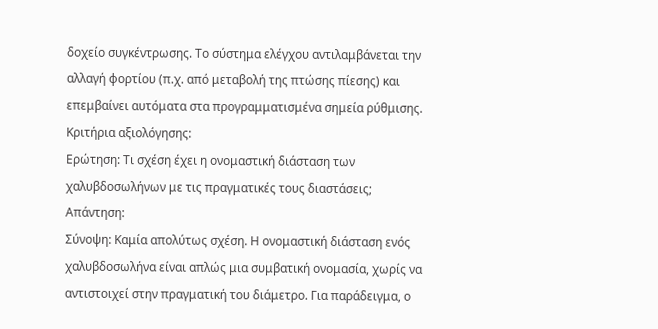δοχείο συγκέντρωσης. Το σύστημα ελέγχου αντιλαμβάνεται την αλλαγή φορτίου (π.χ. από μεταβολή της πτώσης πίεσης) και επεμβαίνει αυτόματα στα προγραμματισμένα σημεία ρύθμισης.
Κριτήρια αξιολόγησης:
Ερώτηση: Τι σχέση έχει η ονομαστική διάσταση των χαλυβδοσωλήνων με τις πραγματικές τους διαστάσεις;
Απάντηση:
Σύνοψη: Καμία απολύτως σχέση. Η ονομαστική διάσταση ενός χαλυβδοσωλήνα είναι απλώς μια συμβατική ονομασία, χωρίς να αντιστοιχεί στην πραγματική του διάμετρο. Για παράδειγμα, ο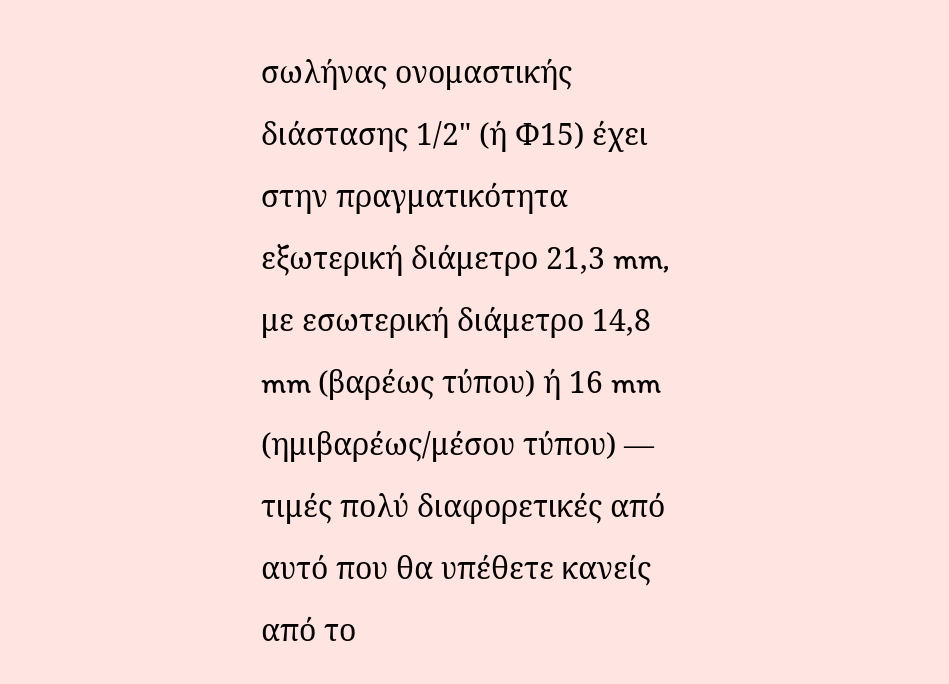σωλήνας ονομαστικής διάστασης 1/2" (ή Φ15) έχει στην πραγματικότητα εξωτερική διάμετρο 21,3 mm, με εσωτερική διάμετρο 14,8 mm (βαρέως τύπου) ή 16 mm (ημιβαρέως/μέσου τύπου) — τιμές πολύ διαφορετικές από αυτό που θα υπέθετε κανείς από το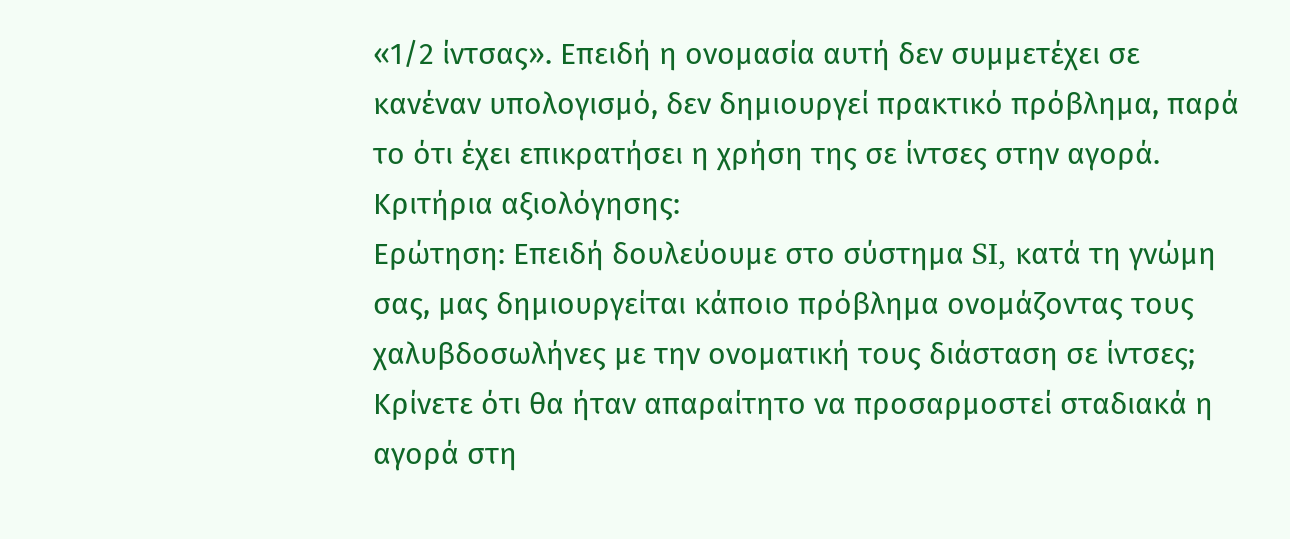«1/2 ίντσας». Επειδή η ονομασία αυτή δεν συμμετέχει σε κανέναν υπολογισμό, δεν δημιουργεί πρακτικό πρόβλημα, παρά το ότι έχει επικρατήσει η χρήση της σε ίντσες στην αγορά.
Κριτήρια αξιολόγησης:
Ερώτηση: Επειδή δουλεύουμε στο σύστημα SI, κατά τη γνώμη σας, μας δημιουργείται κάποιο πρόβλημα ονομάζοντας τους χαλυβδοσωλήνες με την ονοματική τους διάσταση σε ίντσες; Κρίνετε ότι θα ήταν απαραίτητο να προσαρμοστεί σταδιακά η αγορά στη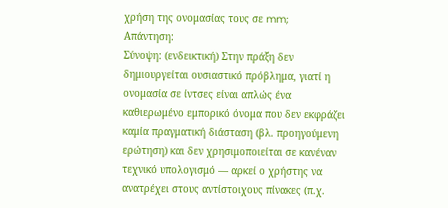χρήση της ονομασίας τους σε mm;
Απάντηση:
Σύνοψη: (ενδεικτική) Στην πράξη δεν δημιουργείται ουσιαστικό πρόβλημα, γιατί η ονομασία σε ίντσες είναι απλώς ένα καθιερωμένο εμπορικό όνομα που δεν εκφράζει καμία πραγματική διάσταση (βλ. προηγούμενη ερώτηση) και δεν χρησιμοποιείται σε κανέναν τεχνικό υπολογισμό — αρκεί ο χρήστης να ανατρέχει στους αντίστοιχους πίνακες (π.χ.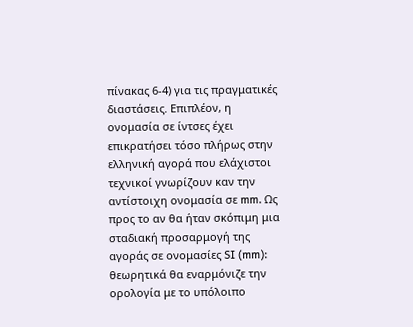πίνακας 6-4) για τις πραγματικές διαστάσεις. Επιπλέον, η ονομασία σε ίντσες έχει επικρατήσει τόσο πλήρως στην ελληνική αγορά που ελάχιστοι τεχνικοί γνωρίζουν καν την αντίστοιχη ονομασία σε mm. Ως προς το αν θα ήταν σκόπιμη μια σταδιακή προσαρμογή της αγοράς σε ονομασίες SI (mm): θεωρητικά θα εναρμόνιζε την ορολογία με το υπόλοιπο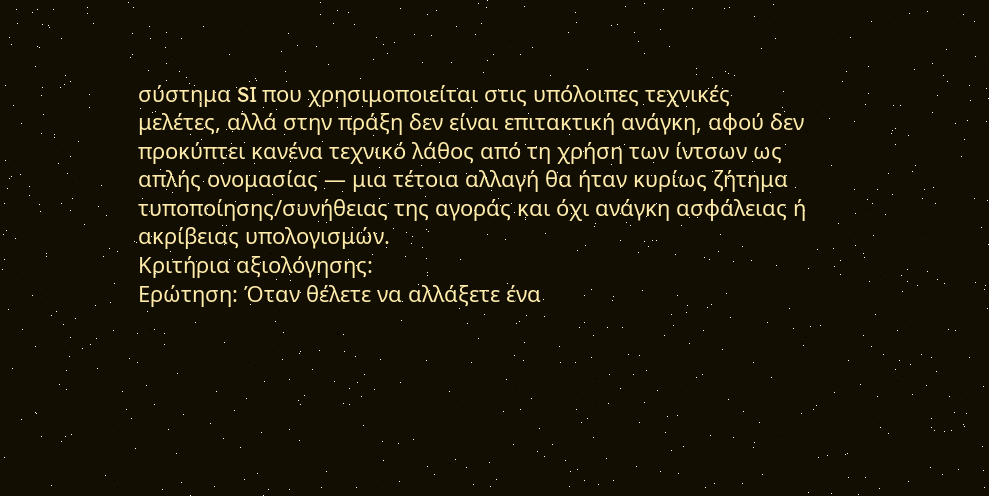σύστημα SI που χρησιμοποιείται στις υπόλοιπες τεχνικές μελέτες, αλλά στην πράξη δεν είναι επιτακτική ανάγκη, αφού δεν προκύπτει κανένα τεχνικό λάθος από τη χρήση των ίντσων ως απλής ονομασίας — μια τέτοια αλλαγή θα ήταν κυρίως ζήτημα τυποποίησης/συνήθειας της αγοράς και όχι ανάγκη ασφάλειας ή ακρίβειας υπολογισμών.
Κριτήρια αξιολόγησης:
Ερώτηση: Όταν θέλετε να αλλάξετε ένα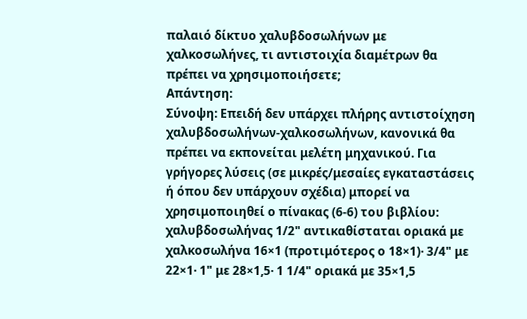παλαιό δίκτυο χαλυβδοσωλήνων με χαλκοσωλήνες, τι αντιστοιχία διαμέτρων θα πρέπει να χρησιμοποιήσετε;
Απάντηση:
Σύνοψη: Επειδή δεν υπάρχει πλήρης αντιστοίχηση χαλυβδοσωλήνων-χαλκοσωλήνων, κανονικά θα πρέπει να εκπονείται μελέτη μηχανικού. Για γρήγορες λύσεις (σε μικρές/μεσαίες εγκαταστάσεις ή όπου δεν υπάρχουν σχέδια) μπορεί να χρησιμοποιηθεί ο πίνακας (6-6) του βιβλίου: χαλυβδοσωλήνας 1/2" αντικαθίσταται οριακά με χαλκοσωλήνα 16×1 (προτιμότερος ο 18×1)· 3/4" με 22×1· 1" με 28×1,5· 1 1/4" οριακά με 35×1,5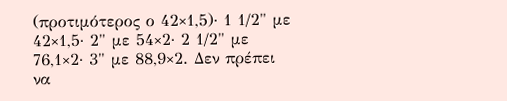(προτιμότερος ο 42×1,5)· 1 1/2" με 42×1,5· 2" με 54×2· 2 1/2" με 76,1×2· 3" με 88,9×2. Δεν πρέπει να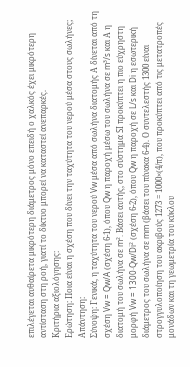επιλέγεται αυθαίρετα μικρότερη διάμετρος μόνο επειδή ο χαλκός έχει μικρότερη αντίσταση στη ροή, γιατί το δίκτυο μπορεί να καταστεί ανεπαρκές.
Κριτήρια αξιολόγησης:
Ερώτηση: Ποια είναι η σχέση που δίνει την ταχύτητα του νερού μέσα στους σωλήνες;
Απάντηση:
Σύνοψη: Γενικά, η ταχύτητα του νερού Vw μέσα από σωλήνα διατομής Α δίνεται από τη σχέση Vw = Qw/A (σχέση 6-1), όπου Qw η παροχή μέσω του σωλήνα σε m³/s και Α η διατομή του σωλήνα σε m². Βάσει αυτής, στο σύστημα SI προκύπτει η πιο εύχρηστη μορφή Vw = 1300·Qw/Di² (σχέση 6-2), όπου Qw η παροχή σε L/s και Di η εσωτερική διάμετρος του σωλήνα σε mm (βάσει του πίνακα 6-4). Ο συντελεστής 1300 είναι στρογγυλοποίηση του ακριβούς 1273 = 1000×(4/π), που προκύπτει από τις μετατροπές μονάδων και τη γεωμετρία του κύκλου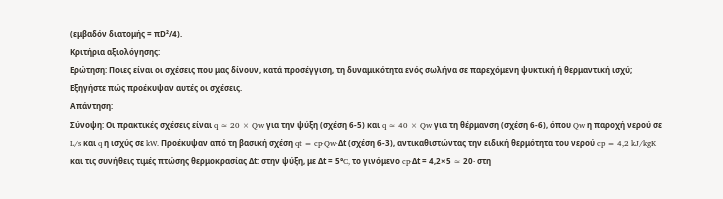(εμβαδόν διατομής = πD²/4).
Κριτήρια αξιολόγησης:
Ερώτηση: Ποιες είναι οι σχέσεις που μας δίνουν, κατά προσέγγιση, τη δυναμικότητα ενός σωλήνα σε παρεχόμενη ψυκτική ή θερμαντική ισχύ; Εξηγήστε πώς προέκυψαν αυτές οι σχέσεις.
Απάντηση:
Σύνοψη: Οι πρακτικές σχέσεις είναι q ≈ 20 × Qw για την ψύξη (σχέση 6-5) και q ≈ 40 × Qw για τη θέρμανση (σχέση 6-6), όπου Qw η παροχή νερού σε L/s και q η ισχύς σε kW. Προέκυψαν από τη βασική σχέση qt = cp·Qw·Δt (σχέση 6-3), αντικαθιστώντας την ειδική θερμότητα του νερού cp = 4,2 kJ/kgK και τις συνήθεις τιμές πτώσης θερμοκρασίας Δt: στην ψύξη, με Δt = 5°C, το γινόμενο cp·Δt = 4,2×5 ≈ 20· στη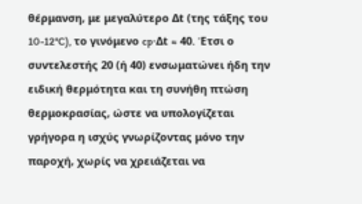θέρμανση, με μεγαλύτερο Δt (της τάξης του 10-12°C), το γινόμενο cp·Δt ≈ 40. Έτσι ο συντελεστής 20 (ή 40) ενσωματώνει ήδη την ειδική θερμότητα και τη συνήθη πτώση θερμοκρασίας, ώστε να υπολογίζεται γρήγορα η ισχύς γνωρίζοντας μόνο την παροχή, χωρίς να χρειάζεται να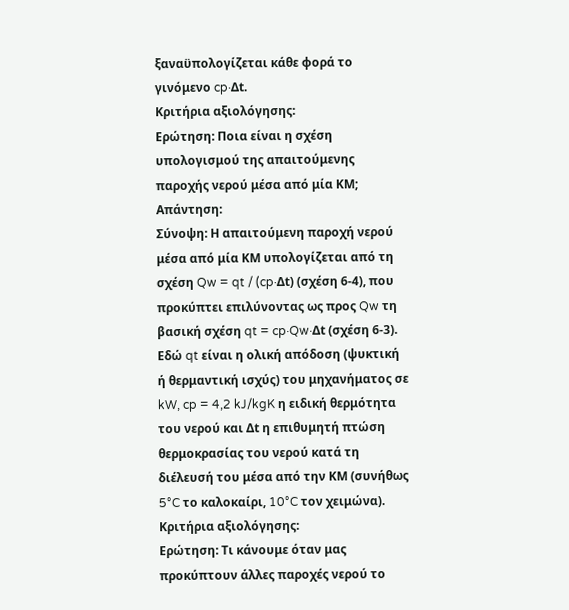ξαναϋπολογίζεται κάθε φορά το γινόμενο cp·Δt.
Κριτήρια αξιολόγησης:
Ερώτηση: Ποια είναι η σχέση υπολογισμού της απαιτούμενης παροχής νερού μέσα από μία ΚΜ;
Απάντηση:
Σύνοψη: Η απαιτούμενη παροχή νερού μέσα από μία ΚΜ υπολογίζεται από τη σχέση Qw = qt / (cp·Δt) (σχέση 6-4), που προκύπτει επιλύνοντας ως προς Qw τη βασική σχέση qt = cp·Qw·Δt (σχέση 6-3). Εδώ qt είναι η ολική απόδοση (ψυκτική ή θερμαντική ισχύς) του μηχανήματος σε kW, cp = 4,2 kJ/kgK η ειδική θερμότητα του νερού και Δt η επιθυμητή πτώση θερμοκρασίας του νερού κατά τη διέλευσή του μέσα από την ΚΜ (συνήθως 5°C το καλοκαίρι, 10°C τον χειμώνα).
Κριτήρια αξιολόγησης:
Ερώτηση: Τι κάνουμε όταν μας προκύπτουν άλλες παροχές νερού το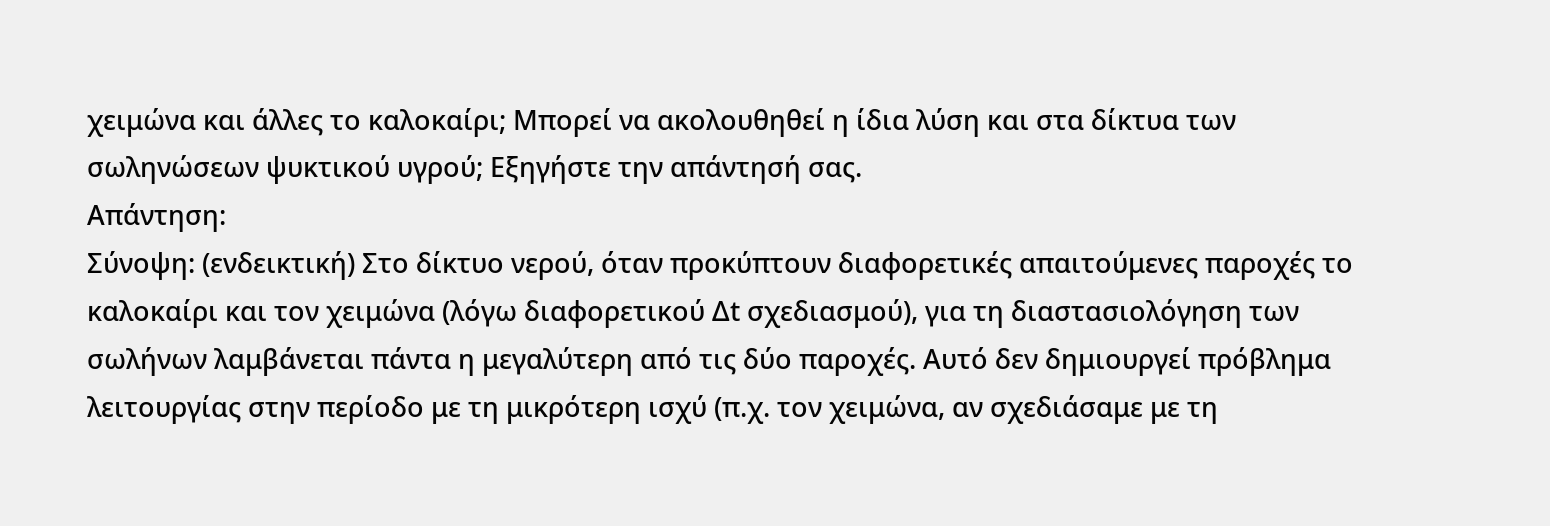χειμώνα και άλλες το καλοκαίρι; Μπορεί να ακολουθηθεί η ίδια λύση και στα δίκτυα των σωληνώσεων ψυκτικού υγρού; Εξηγήστε την απάντησή σας.
Απάντηση:
Σύνοψη: (ενδεικτική) Στο δίκτυο νερού, όταν προκύπτουν διαφορετικές απαιτούμενες παροχές το καλοκαίρι και τον χειμώνα (λόγω διαφορετικού Δt σχεδιασμού), για τη διαστασιολόγηση των σωλήνων λαμβάνεται πάντα η μεγαλύτερη από τις δύο παροχές. Αυτό δεν δημιουργεί πρόβλημα λειτουργίας στην περίοδο με τη μικρότερη ισχύ (π.χ. τον χειμώνα, αν σχεδιάσαμε με τη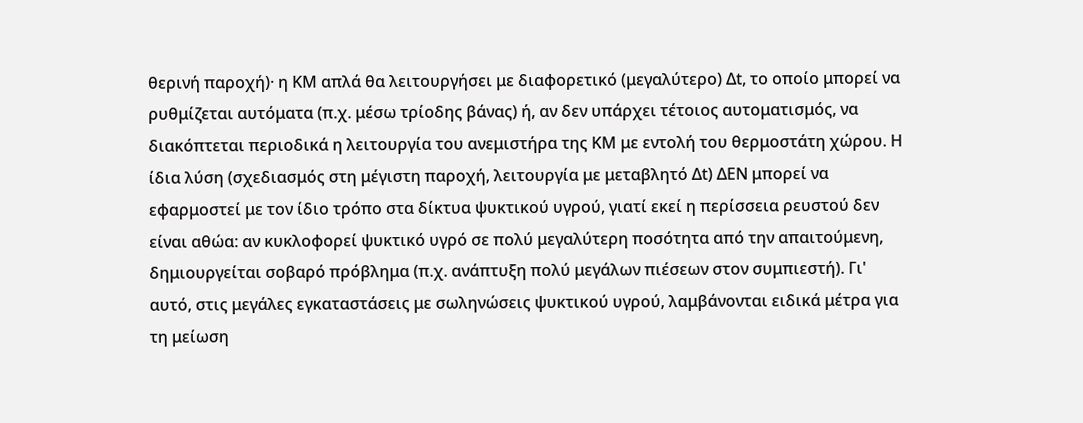θερινή παροχή)· η ΚΜ απλά θα λειτουργήσει με διαφορετικό (μεγαλύτερο) Δt, το οποίο μπορεί να ρυθμίζεται αυτόματα (π.χ. μέσω τρίοδης βάνας) ή, αν δεν υπάρχει τέτοιος αυτοματισμός, να διακόπτεται περιοδικά η λειτουργία του ανεμιστήρα της ΚΜ με εντολή του θερμοστάτη χώρου. Η ίδια λύση (σχεδιασμός στη μέγιστη παροχή, λειτουργία με μεταβλητό Δt) ΔΕΝ μπορεί να εφαρμοστεί με τον ίδιο τρόπο στα δίκτυα ψυκτικού υγρού, γιατί εκεί η περίσσεια ρευστού δεν είναι αθώα: αν κυκλοφορεί ψυκτικό υγρό σε πολύ μεγαλύτερη ποσότητα από την απαιτούμενη, δημιουργείται σοβαρό πρόβλημα (π.χ. ανάπτυξη πολύ μεγάλων πιέσεων στον συμπιεστή). Γι' αυτό, στις μεγάλες εγκαταστάσεις με σωληνώσεις ψυκτικού υγρού, λαμβάνονται ειδικά μέτρα για τη μείωση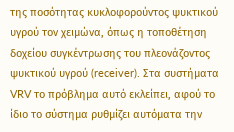της ποσότητας κυκλοφορούντος ψυκτικού υγρού τον χειμώνα, όπως η τοποθέτηση δοχείου συγκέντρωσης του πλεονάζοντος ψυκτικού υγρού (receiver). Στα συστήματα VRV το πρόβλημα αυτό εκλείπει, αφού το ίδιο το σύστημα ρυθμίζει αυτόματα την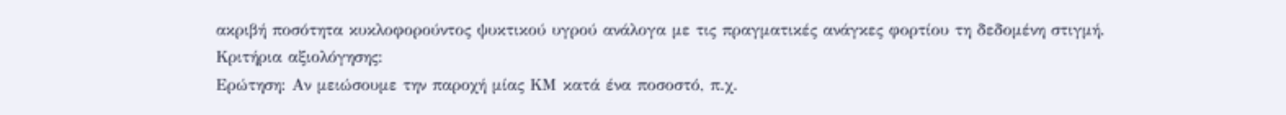ακριβή ποσότητα κυκλοφορούντος ψυκτικού υγρού ανάλογα με τις πραγματικές ανάγκες φορτίου τη δεδομένη στιγμή.
Κριτήρια αξιολόγησης:
Ερώτηση: Αν μειώσουμε την παροχή μίας ΚΜ κατά ένα ποσοστό, π.χ.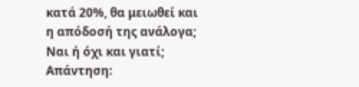κατά 20%, θα μειωθεί και η απόδοσή της ανάλογα; Ναι ή όχι και γιατί;
Απάντηση: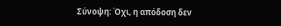Σύνοψη: Όχι, η απόδοση δεν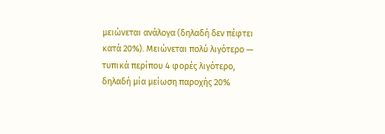μειώνεται ανάλογα (δηλαδή δεν πέφτει κατά 20%). Μειώνεται πολύ λιγότερο — τυπικά περίπου 4 φορές λιγότερο, δηλαδή μία μείωση παροχής 20%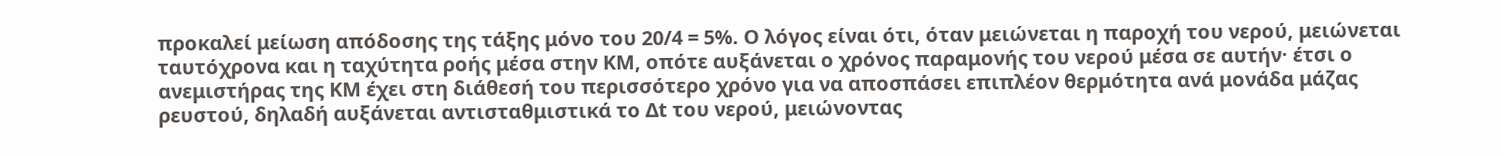προκαλεί μείωση απόδοσης της τάξης μόνο του 20/4 = 5%. Ο λόγος είναι ότι, όταν μειώνεται η παροχή του νερού, μειώνεται ταυτόχρονα και η ταχύτητα ροής μέσα στην ΚΜ, οπότε αυξάνεται ο χρόνος παραμονής του νερού μέσα σε αυτήν· έτσι ο ανεμιστήρας της ΚΜ έχει στη διάθεσή του περισσότερο χρόνο για να αποσπάσει επιπλέον θερμότητα ανά μονάδα μάζας ρευστού, δηλαδή αυξάνεται αντισταθμιστικά το Δt του νερού, μειώνοντας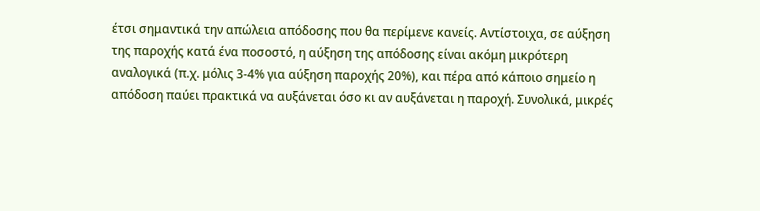έτσι σημαντικά την απώλεια απόδοσης που θα περίμενε κανείς. Αντίστοιχα, σε αύξηση της παροχής κατά ένα ποσοστό, η αύξηση της απόδοσης είναι ακόμη μικρότερη αναλογικά (π.χ. μόλις 3-4% για αύξηση παροχής 20%), και πέρα από κάποιο σημείο η απόδοση παύει πρακτικά να αυξάνεται όσο κι αν αυξάνεται η παροχή. Συνολικά, μικρές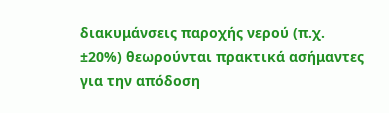διακυμάνσεις παροχής νερού (π.χ. ±20%) θεωρούνται πρακτικά ασήμαντες για την απόδοση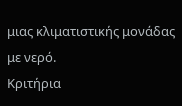μιας κλιματιστικής μονάδας με νερό.
Κριτήρια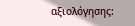αξιολόγησης: